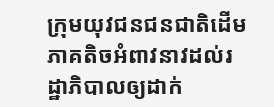ក្រុមយុវជនជនជាតិដើមភាគតិចអំពាវនាវដល់រដ្ឋាភិបាលឲ្យដាក់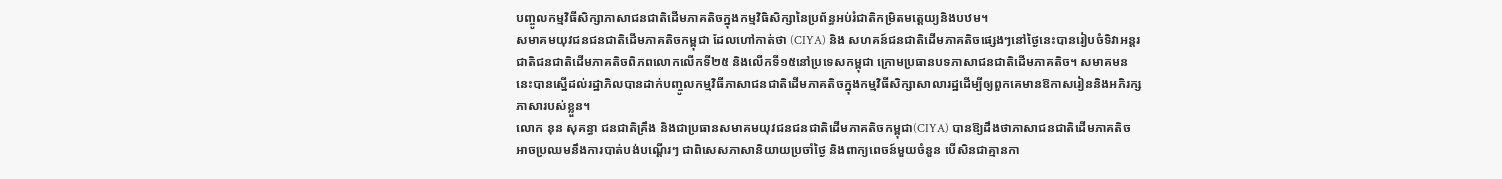បញ្ចូលកម្មវិធីសិក្សាភាសាជនជាតិដើមភាគតិចក្នុងកម្មវិធិសិក្សានៃប្រព័ន្ធអប់រំជាតិកម្រិតមត្តេយ្យនិងបឋម។
សមាគមយុវជនជនជាតិដើមភាគតិចកម្ពុជា ដែលហៅកាត់ថា (CIYA) និង សហគន៍ជនជាតិដើមភាគតិចផ្សេងៗនៅថ្ងៃនេះបានរៀបចំទិវាអន្តរជាតិជនជាតិដើមភាគតិចពិភពលោកលើកទី២៥ និងលើកទី១៥នៅប្រទេសកម្ពុជា ក្រោមប្រធានបទភាសាជនជាតិដើមភាគតិច។ សមាគមននេះបានស្នើដល់រដ្ឋាភិលបានដាក់បញ្ចូលកម្មវិធីភាសាជនជាតិដើមភាគតិចក្នុងកម្មវិធីសិក្សាសាលារដ្ឋដើម្បីឲ្យពួកគេមានឱកាសរៀននិងអភិរក្សភាសារបស់ខ្លួន។
លោក នុន សុគន្ធា ជនជាតិគ្រឹង និងជាប្រធានសមាគមយុវជនជនជាតិដើមភាគតិចកម្ពុជា(CIYA) បានឱ្យដឹងថាភាសាជនជាតិដើមភាគតិចអាចប្រឈមនឹងការបាត់បង់បណ្តើរៗ ជាពិសេសភាសានិយាយប្រចាំថ្ងៃ និងពាក្យពេចន៍មួយចំនួន បើសិនជាគ្មានកា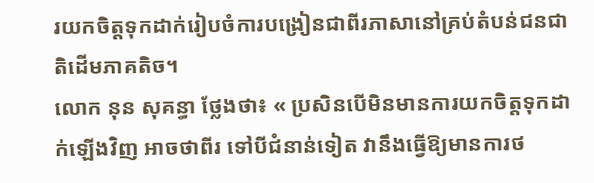រយកចិត្តទុកដាក់រៀបចំការបង្រៀនជាពីរភាសានៅគ្រប់តំបន់ជនជាតិដើមភាគតិច។
លោក នុន សុគន្ធា ថ្លែងថា៖ « ប្រសិនបើមិនមានការយកចិត្តទុកដាក់ឡើងវិញ អាចថាពីរ ទៅបីជំនាន់ទៀត វានឹងធ្វើឱ្យមានការថ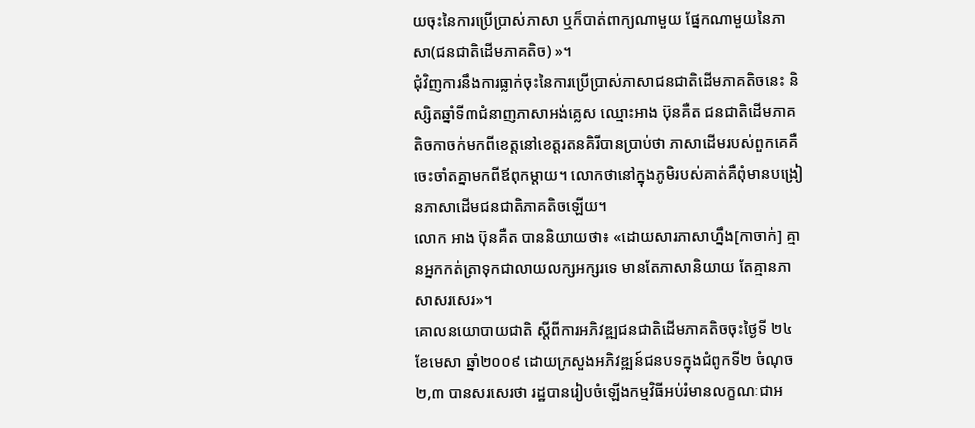យចុះនៃការប្រើប្រាស់ភាសា ឬក៏បាត់ពាក្យណាមួយ ផ្នែកណាមួយនៃភាសា(ជនជាតិដើមភាគតិច) »។
ជុំវិញការនឹងការធ្លាក់ចុះនៃការប្រើប្រាស់ភាសាជនជាតិដើមភាគតិចនេះ និស្សិតឆ្នាំទី៣ជំនាញភាសាអង់គ្លេស ឈ្មោះអាង ប៊ុនគឺត ជនជាតិដើមភាគតិចកាចក់មកពីខេត្តនៅខេត្តរតនគិរីបានប្រាប់ថា ភាសាដើមរបស់ពួកគេគឺចេះចាំតគ្នាមកពីឪពុកម្តាយ។ លោកថានៅក្នុងភូមិរបស់គាត់គឺពុំមានបង្រៀនភាសាដើមជនជាតិភាគតិចឡើយ។
លោក អាង ប៊ុនគឺត បាននិយាយថា៖ «ដោយសារភាសាហ្នឹង[កាចាក់] គ្មានអ្នកកត់ត្រាទុកជាលាយលក្សអក្សរទេ មានតែភាសានិយាយ តែគ្មានភាសាសរសេរ»។
គោលនយោបាយជាតិ ស្តីពីការអភិវឌ្ឍជនជាតិដើមភាគតិចចុះថ្ងៃទី ២៤ ខែមេសា ឆ្នាំ២០០៩ ដោយក្រសួងអភិវឌ្ឍន៍ជនបទក្នុងជំពូកទី២ ចំណុច២,៣ បានសរសេរថា រដ្ឋបានរៀបចំឡើងកម្មវិធីអប់រំមានលក្ខណៈជាអ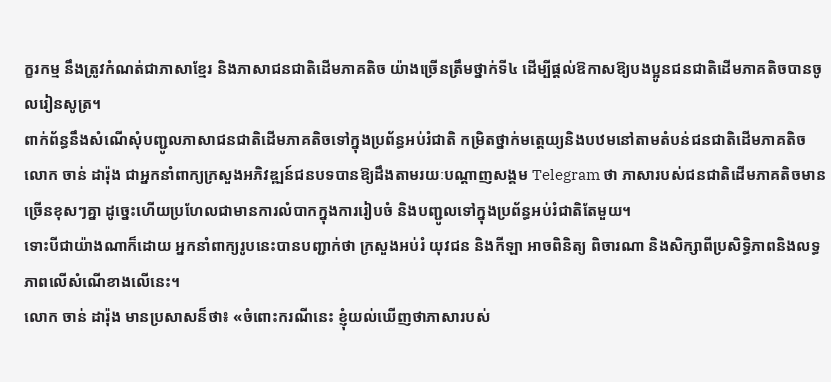ក្ខរកម្ម នឹងត្រូវកំណត់ជាភាសាខ្មែរ និងភាសាជនជាតិដើមភាគតិច យ៉ាងច្រើនត្រឹមថ្នាក់ទី៤ ដើម្បីផ្តល់ឱកាសឱ្យបងប្អូនជនជាតិដើមភាគតិចបានចូលរៀនសូត្រ។
ពាក់ព័ន្ធនឹងសំណើសុំបញ្ជូលភាសាជនជាតិដើមភាគតិចទៅក្នុងប្រព័ន្ធអប់រំជាតិ កម្រិតថ្នាក់មត្តេយ្យនិងបឋមនៅតាមតំបន់ជនជាតិដើមភាគតិច លោក ចាន់ ដារ៉ុង ជាអ្នកនាំពាក្យក្រសួងអភិវឌ្ឍន៍ជនបទបានឱ្យដឹងតាមរយៈបណ្តាញសង្គម Telegram ថា ភាសារបស់ជនជាតិដើមភាគតិចមានច្រើនខុសៗគ្នា ដូច្នេះហើយប្រហែលជាមានការលំបាកក្នុងការរៀបចំ និងបញ្ជូលទៅក្នុងប្រព័ន្ធអប់រំជាតិតែមួយ។
ទោះបីជាយ៉ាងណាក៏ដោយ អ្នកនាំពាក្យរូបនេះបានបញ្ជាក់ថា ក្រសួងអប់រំ យុវជន និងកីឡា អាចពិនិត្យ ពិចារណា និងសិក្សាពីប្រសិទ្ធិភាពនិងលទ្ធភាពលើសំណើខាងលើនេះ។
លោក ចាន់ ដារ៉ុង មានប្រសាសន៏ថា៖ «ចំពោះករណីនេះ ខ្ញុំយល់ឃើញថាភាសារបស់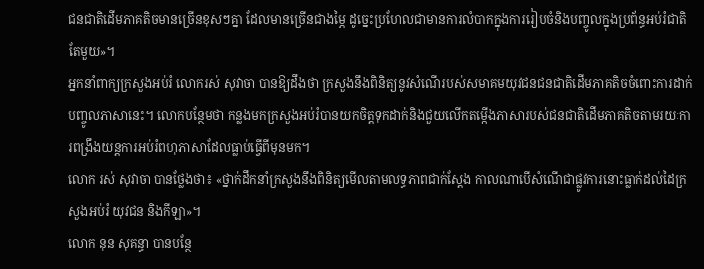ជនជាតិដើមភាគតិចមានច្រើនខុសៗគ្នា ដែលមានច្រើនជាងម្ភៃ ដូច្នេះប្រហែលជាមានការលំបាកក្នុងការរៀបចំនិងបញ្ចូលក្នុងប្រព័ន្ធអប់រំជាតិតែមួយ»។
អ្នកនាំពាក្យក្រសួងអប់រំ លោករស់ សុវាចា បានឱ្យដឹងថា ក្រសួងនឹងពិនិត្យនូវសំណើរបស់សមាគមយុវជនជនជាតិដើមភាគតិចចំពោះការដាក់បញ្ចូលភាសានេះ។ លោកបន្ថែមថា កន្លងមកក្រសួងអប់រំបានយកចិត្តទុកដាក់និងជួយលើកតម្កើងភាសារបស់ជនជាតិដើមភាគតិចតាមរយៈការពង្រឹងយន្តការអប់រំពហុភាសាដែលធ្លាប់ធ្វើពីមុនមក។
លោក រស់ សុវាចា បានថ្លែងថា៖ «ថ្នាក់ដឹកនាំក្រសួងនឹងពិនិត្យមើលតាមលទ្ធភាពជាក់ស្តែង កាលណាបើសំណើជាផ្លូវការនោះធ្លាក់ដល់ដៃក្រសួងអប់រំ យុវជន និងកីឡា»។
លោក នុន សុគន្ធា បានបន្ថែ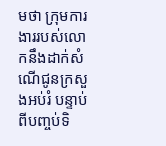មថា ក្រុមការងាររបស់លោកនឹងដាក់សំណើជូនក្រសួងអប់រំ បន្ទាប់ពីបញ្ចប់ទិ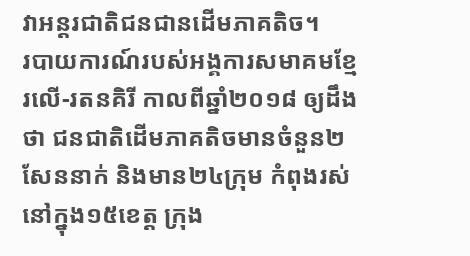វាអន្តរជាតិជនជានដើមភាគតិច។
របាយការណ៍របស់អង្គការសមាគមខ្មែរលើ-រតនគិរី កាលពីឆ្នាំ២០១៨ ឲ្យដឹងថា ជនជាតិដើមភាគតិចមានចំនួន២សែននាក់ និងមាន២៤ក្រុម កំពុងរស់នៅក្នុង១៥ខេត្ត ក្រុង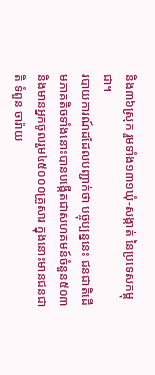និង៣៦ស្រុក រួមទាំង១៣១ឃុំ-សង្កាត់ នៃប្រទេសកម្ពុជា។
របាយការណ៍ដដែលបញ្ជាក់ថា បច្ចុប្បន្ននេះ ជនជាតិដើមភាគតិចទាំងនោះបានបង្កើតជាសហគមន៍ចំនួន៥០៣ និងមានអ្នកចូលរួម៤៥០០០គ្រួសារ ក្នុងនោះមានជនជាតិ ទំពួន ចារ៉ាយ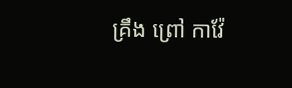គ្រឹង ព្រៅ កាវ៉ែ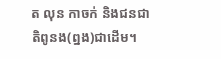ត លុន កាចក់ និងជនជាតិពូនង(ព្នង)ជាដើម។